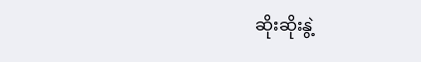ဆိုးဆိုးနွဲ့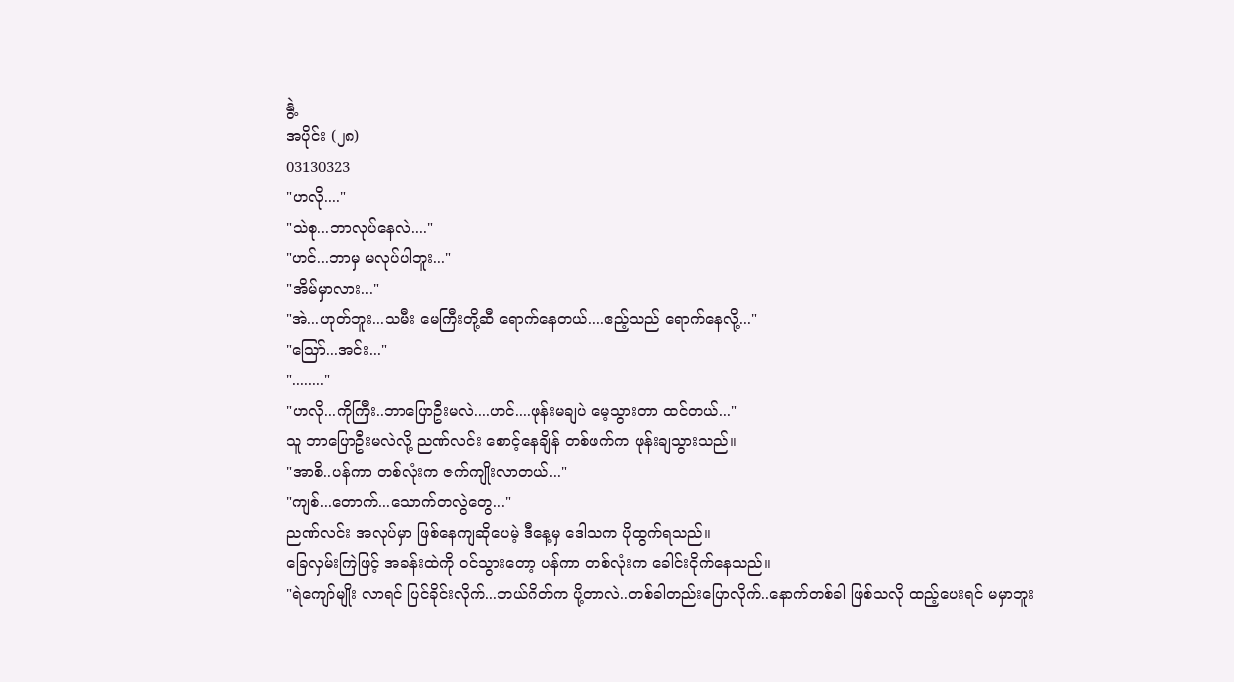နွဲ့
အပိုင်း (၂၈)
03130323
"ဟလို...."
"သဲစု...ဘာလုပ်နေလဲ...."
"ဟင်...ဘာမှ မလုပ်ပါဘူး..."
"အိမ်မှာလား..."
"အဲ...ဟုတ်ဘူး...သမီး မေကြီးတို့ဆီ ရောက်နေတယ်....ဧည့်သည် ရောက်နေလို့..."
"သြော်...အင်း..."
"........"
"ဟလို...ကိုကြီး..ဘာပြောဦးမလဲ....ဟင်....ဖုန်းမချပဲ မေ့သွားတာ ထင်တယ်..."
သူ ဘာပြောဦးမလဲလို့ ညဏ်လင်း စောင့်နေချိန် တစ်ဖက်က ဖုန်းချသွားသည်။
"အာစိ..ပန်ကာ တစ်လုံးက ဇက်ကျိုးလာတယ်..."
"ကျစ်...တောက်...သောက်တလွဲတွေ..."
ညဏ်လင်း အလုပ်မှာ ဖြစ်နေကျဆိုပေမဲ့ ဒီနေ့မှ ဒေါသက ပိုထွက်ရသည်။
ခြေလှမ်းကြဲဖြင့် အခန်းထဲကို ၀င်သွားတော့ ပန်ကာ တစ်လုံးက ခေါင်းငိုက်နေသည်။
"ရဲကျော်မျိုး လာရင် ပြင်ခိုင်းလိုက်...ဘယ်ဂိတ်က ပို့တာလဲ..တစ်ခါတည်းပြောလိုက်..နောက်တစ်ခါ ဖြစ်သလို ထည့်ပေးရင် မမှာဘူး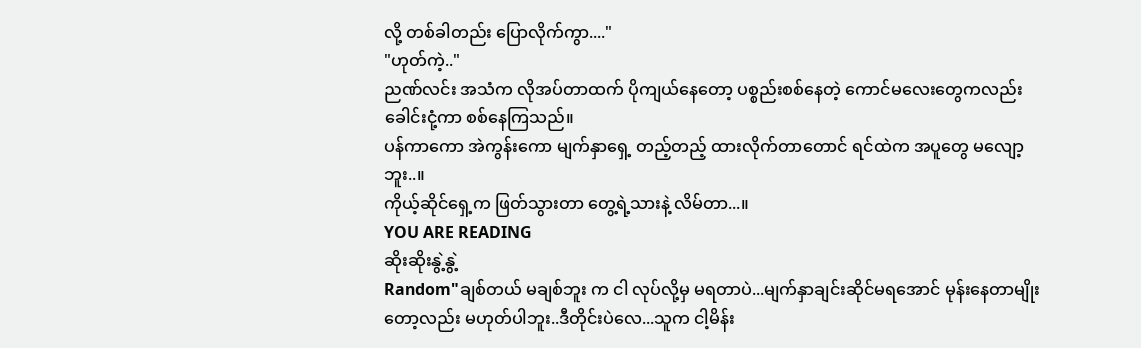လို့ တစ်ခါတည်း ပြောလိုက်ကွာ...."
"ဟုတ်ကဲ့.."
ညဏ်လင်း အသံက လိုအပ်တာထက် ပိုကျယ်နေတော့ ပစ္စည်းစစ်နေတဲ့ ကောင်မလေးတွေကလည်း ခေါင်းငုံ့ကာ စစ်နေကြသည်။
ပန်ကာကော အဲကွန်းကော မျက်နှာရှေ့ တည့်တည့် ထားလိုက်တာတောင် ရင်ထဲက အပူတွေ မလျော့ဘူး..။
ကိုယ့်ဆိုင်ရှေ့က ဖြတ်သွားတာ တွေ့ရဲ့သားနဲ့ လိမ်တာ...။
YOU ARE READING
ဆိုးဆိုးနွဲ့နွဲ့
Random"ချစ်တယ် မချစ်ဘူး က ငါ လုပ်လို့မှ မရတာပဲ...မျက်နှာချင်းဆိုင်မရအောင် မုန်းနေတာမျိုးတော့လည်း မဟုတ်ပါဘူး..ဒီတိုင်းပဲလေ...သူက ငါ့မိန်း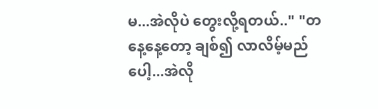မ...အဲလိုပဲ တွေးလို့ရတယ်.." "တနေ့နေ့တော့ ချစ်၍ လာလိမ့်မည်ပေါ့...အဲလို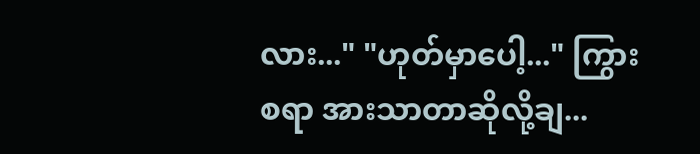လား..." "ဟုတ်မှာပေါ့..." ကြွားစရာ အားသာတာဆိုလို့ချ...